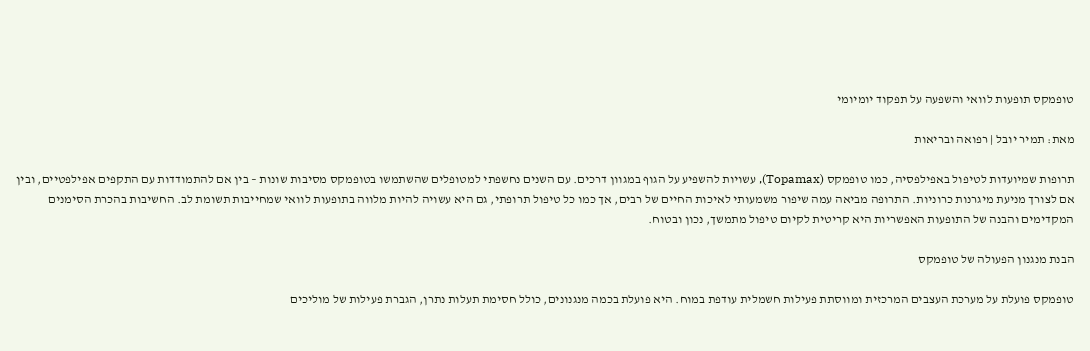טופמקס תופעות לוואי והשפעה על תפקוד יומיומי

מאת: תמיר יובל | רפואה ובריאות

תרופות שמיועדות לטיפול באפילפסיה, כמו טופמקס (Topamax), עשויות להשפיע על הגוף במגוון דרכים. עם השנים נחשפתי למטופלים שהשתמשו בטופמקס מסיבות שונות – בין אם להתמודדות עם התקפים אפילפטיים, ובין אם לצורך מניעת מיגרנות כרוניות. התרופה מביאה עמה שיפור משמעותי לאיכות החיים של רבים, אך כמו כל טיפול תרופתי, גם היא עשויה להיות מלווה בתופעות לוואי שמחייבות תשומת לב. החשיבות בהכרת הסימנים המקדימים והבנה של התופעות האפשריות היא קריטית לקיום טיפול מתמשך, נכון ובטוח.

הבנת מנגנון הפעולה של טופמקס

טופמקס פועלת על מערכת העצבים המרכזית ומווסתת פעילות חשמלית עודפת במוח. היא פועלת בכמה מנגנונים, כולל חסימת תעלות נתרן, הגברת פעילות של מוליכים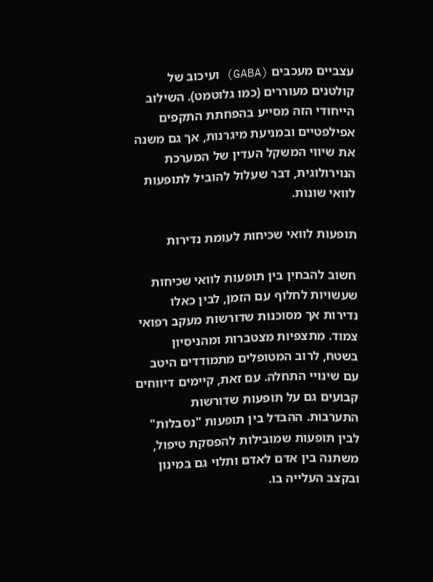עצביים מעכבים (GABA) ועיכוב של קולטנים מעוררים (כמו גלוטמט). השילוב הייחודי הזה מסייע בהפחתת התקפים אפילפטיים ובמניעת מיגרנות, אך גם משנה את שיווי המשקל העדין של המערכת הנוירולוגית, דבר שעלול להוביל לתופעות לוואי שונות.

תופעות לוואי שכיחות לעומת נדירות

חשוב להבחין בין תופעות לוואי שכיחות שעשויות לחלוף עם הזמן, לבין כאלו נדירות אך מסוכנות שדורשות מעקב רפואי צמוד. מתצפיות מצטברות ומהניסיון בשטח, לרוב המטופלים מתמודדים היטב עם שינויי התחלה. עם זאת, קיימים דיווחים קבועים גם על תופעות שדורשות התערבות. ההבדל בין תופעות "נסבלות" לבין תופעות שמובילות להפסקת טיפול, משתנה בין אדם לאדם ותלוי גם במינון ובקצב העלייה בו.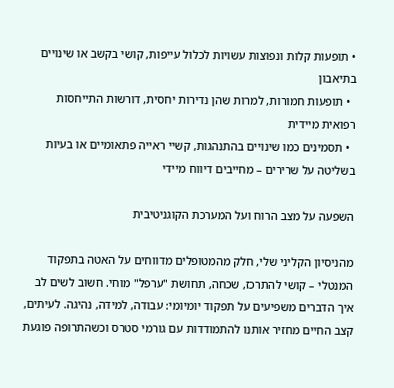• תופעות קלות ונפוצות עשויות לכלול עייפות, קושי בקשב או שינויים בתיאבון
  • תופעות חמורות, למרות שהן נדירות יחסית, דורשות התייחסות רפואית מיידית
  • תסמינים כמו שינויים בהתנהגות, קשיי ראייה פתאומיים או בעיות בשליטה על שרירים – מחייבים דיווח מיידי

השפעה על מצב הרוח ועל המערכת הקוגניטיבית

מהניסיון הקליני שלי, חלק מהמטופלים מדווחים על האטה בתפקוד המנטלי – קושי להתרכז, שכחה, תחושת "ערפל" מוחי. חשוב לשים לב איך הדברים משפיעים על תפקוד יומיומי: עבודה, למידה, נהיגה. לעיתים, קצב החיים מחזיר אותנו להתמודדות עם גורמי סטרס וכשהתרופה פוגעת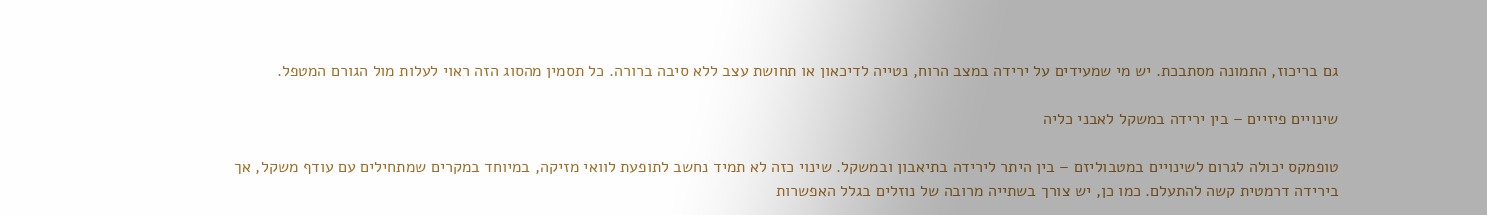גם בריכוז, התמונה מסתבכת. יש מי שמעידים על ירידה במצב הרוח, נטייה לדיכאון או תחושת עצב ללא סיבה ברורה. כל תסמין מהסוג הזה ראוי לעלות מול הגורם המטפל.

שינויים פיזיים – בין ירידה במשקל לאבני כליה

טופמקס יכולה לגרום לשינויים במטבוליזם – בין היתר לירידה בתיאבון ובמשקל. שינוי כזה לא תמיד נחשב לתופעת לוואי מזיקה, במיוחד במקרים שמתחילים עם עודף משקל, אך בירידה דרמטית קשה להתעלם. כמו כן, יש צורך בשתייה מרובה של נוזלים בגלל האפשרות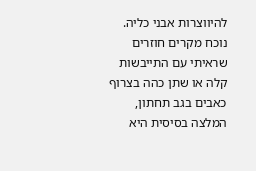להיווצרות אבני כליה. נוכח מקרים חוזרים שראיתי עם התייבשות קלה או שתן כהה בצרוף כאבים בגב תחתון, המלצה בסיסית היא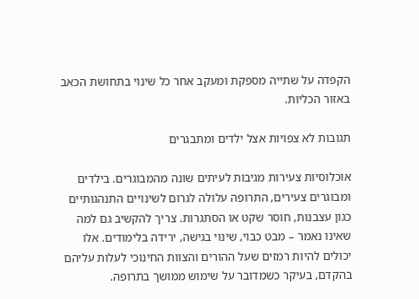הקפדה על שתייה מספקת ומעקב אחר כל שינוי בתחושת הכאב באזור הכליות.

תגובות לא צפויות אצל ילדים ומתבגרים

אוכלוסיות צעירות מגיבות לעיתים שונה מהמבוגרים. בילדים ומבוגרים צעירים, התרופה עלולה לגרום לשינויים התנהגותיים כגון עצבנות, חוסר שקט או הסתגרות. צריך להקשיב גם למה שאינו נאמר – מבט כבוי, שינוי בגישה, ירידה בלימודים. אלו יכולים להיות רמזים שעל ההורים והצוות החינוכי לעלות עליהם בהקדם, בעיקר כשמדובר על שימוש ממושך בתרופה.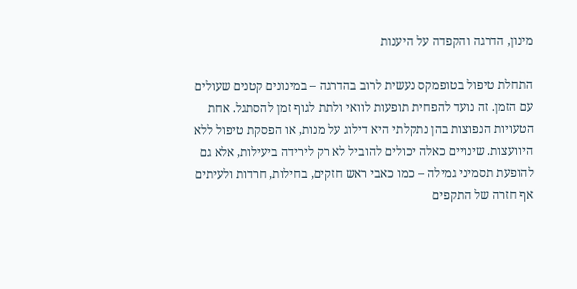מינון, הדרגה והקפדה על היענות

התחלת טיפול בטופמקס נעשית לרוב בהדרגה – במינונים קטנים שעולים עם הזמן. זה נועד להפחית תופעות לוואי ולתת לגוף זמן להסתגל. אחת הטעויות הנפוצות בהן נתקלתי היא דילוג על מנות, או הפסקת טיפול ללא היוועצות. שינויים כאלה יכולים להוביל לא רק לירידה ביעילות, אלא גם להופעת תסמיני גמילה – כמו כאבי ראש חזקים, בחילות, חרדות ולעיתים אף חזרה של התקפים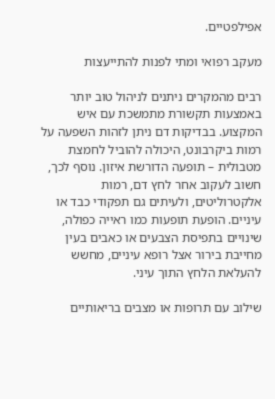אפילפטיים.

מעקב רפואי ומתי לפנות להתייעצות

רבים מהמקרים ניתנים לניהול טוב יותר באמצעות תקשורת מתמשכת עם איש המקצוע. בבדיקות דם ניתן לזהות השפעה על רמות ביקרבונט, היכולה להוביל לחמצת מטבולית – תופעה הדורשת איזון. נוסף לכך, חשוב לעקוב אחר לחץ דם, רמות אלקטרוליטים, ולעיתים גם תפקודי כבד או עיניים. הופעת תופעות כמו ראייה כפולה, שינויים בתפיסת הצבעים או כאבים בעין מחייבת בירור אצל רופא עיניים, מחשש להעלאת הלחץ התוך עיני.

שילוב עם תרופות או מצבים בריאותיים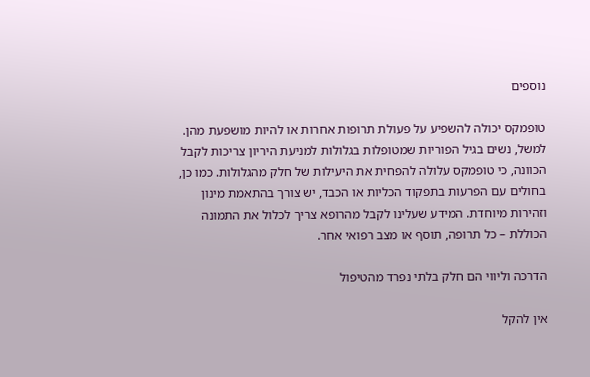נוספים

טופמקס יכולה להשפיע על פעולת תרופות אחרות או להיות מושפעת מהן. למשל, נשים בגיל הפוריות שמטופלות בגלולות למניעת היריון צריכות לקבל הכוונה, כי טופמקס עלולה להפחית את היעילות של חלק מהגלולות. כמו כן, בחולים עם הפרעות בתפקוד הכליות או הכבד, יש צורך בהתאמת מינון וזהירות מיוחדת. המידע שעלינו לקבל מהרופא צריך לכלול את התמונה הכוללת – כל תרופה, תוסף או מצב רפואי אחר.

הדרכה וליווי הם חלק בלתי נפרד מהטיפול

אין להקל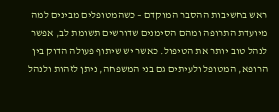ראש בחשיבות ההסבר המוקדם – כשהמטופלים מבינים למה מיועדת התרופה ומהם הסימנים שדורשים תשומת לב, אפשר לנהל טוב יותר את הטיפול. כאשר יש שיתוף פעולה הדוק בין הרופא, המטופל ולעיתים גם בני המשפחה, ניתן לזהות ולנהל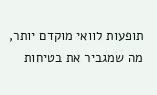תופעות לוואי מוקדם יותר, מה שמגביר את בטיחות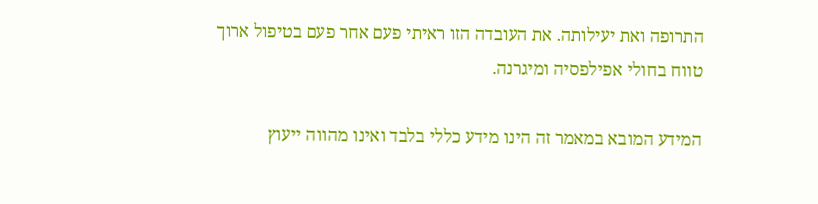התרופה ואת יעילותה. את העובדה הזו ראיתי פעם אחר פעם בטיפול ארוך טווח בחולי אפילפסיה ומיגרנה.

המידע המובא במאמר זה הינו מידע כללי בלבד ואינו מהווה ייעוץ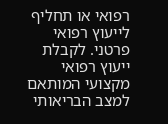רפואי או תחליף לייעוץ רפואי פרטני. לקבלת ייעוץ רפואי מקצועי המותאם למצב הבריאותי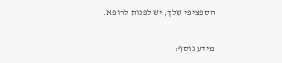הספציפי שלך, יש לפנות לרופא.

מידע נוסף: